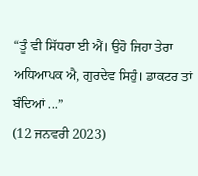“ਤੂੰ ਵੀ ਸਿੱਧਰਾ ਈ ਐਂ। ਉਹੋ ਜਿਹਾ ਤੇਰਾ ਅਧਿਆਪਕ ਐ, ਗੁਰਦੇਵ ਸਿਹੁੰ। ਡਾਕਟਰ ਤਾਂ ਬੰਦਿਆਂ ...”
(12 ਜਨਵਰੀ 2023)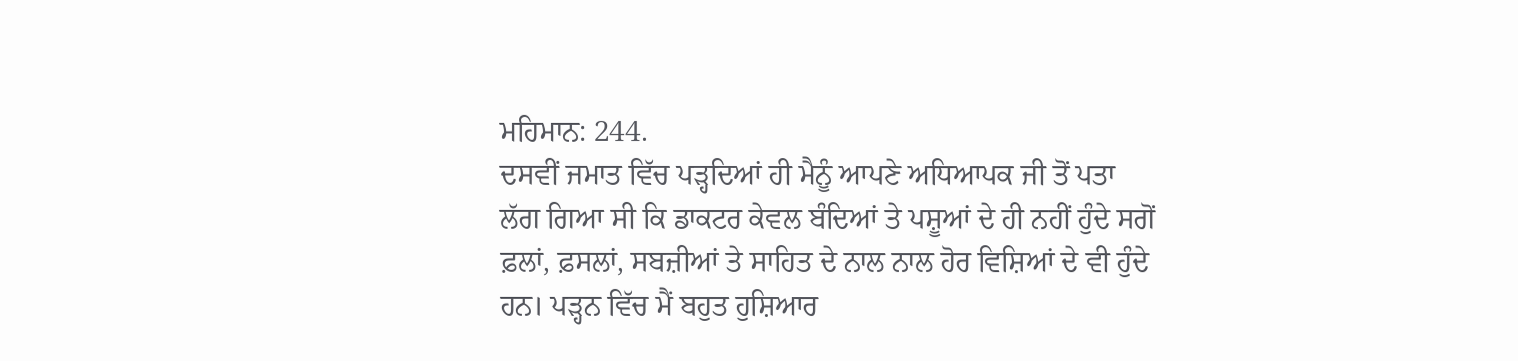ਮਹਿਮਾਨ: 244.
ਦਸਵੀਂ ਜਮਾਤ ਵਿੱਚ ਪੜ੍ਹਦਿਆਂ ਹੀ ਮੈਨੂੰ ਆਪਣੇ ਅਧਿਆਪਕ ਜੀ ਤੋਂ ਪਤਾ ਲੱਗ ਗਿਆ ਸੀ ਕਿ ਡਾਕਟਰ ਕੇਵਲ ਬੰਦਿਆਂ ਤੇ ਪਸ਼ੂਆਂ ਦੇ ਹੀ ਨਹੀਂ ਹੁੰਦੇ ਸਗੋਂ ਫ਼ਲਾਂ, ਫ਼ਸਲਾਂ, ਸਬਜ਼ੀਆਂ ਤੇ ਸਾਹਿਤ ਦੇ ਨਾਲ ਨਾਲ ਹੋਰ ਵਿਸ਼ਿਆਂ ਦੇ ਵੀ ਹੁੰਦੇ ਹਨ। ਪੜ੍ਹਨ ਵਿੱਚ ਮੈਂ ਬਹੁਤ ਹੁਸ਼ਿਆਰ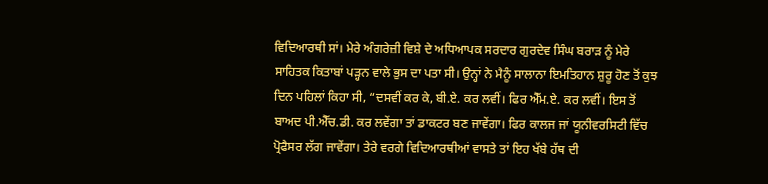ਵਿਦਿਆਰਥੀ ਸਾਂ। ਮੇਰੇ ਅੰਗਰੇਜ਼ੀ ਵਿਸ਼ੇ ਦੇ ਅਧਿਆਪਕ ਸਰਦਾਰ ਗੁਰਦੇਵ ਸਿੰਘ ਬਰਾੜ ਨੂੰ ਮੇਰੇ ਸਾਹਿਤਕ ਕਿਤਾਬਾਂ ਪੜ੍ਹਨ ਵਾਲੇ ਭੁਸ ਦਾ ਪਤਾ ਸੀ। ਉਨ੍ਹਾਂ ਨੇ ਮੈਨੂੰ ਸਾਲਾਨਾ ਇਮਤਿਹਾਨ ਸ਼ੁਰੂ ਹੋਣ ਤੋਂ ਕੁਝ ਦਿਨ ਪਹਿਲਾਂ ਕਿਹਾ ਸੀ, “ਦਸਵੀਂ ਕਰ ਕੇ, ਬੀ.ਏ. ਕਰ ਲਵੀਂ। ਫਿਰ ਐੱਮ.ਏ. ਕਰ ਲਵੀਂ। ਇਸ ਤੋਂ ਬਾਅਦ ਪੀ.ਐੱਚ.ਡੀ. ਕਰ ਲਵੇਂਗਾ ਤਾਂ ਡਾਕਟਰ ਬਣ ਜਾਵੇਂਗਾ। ਫਿਰ ਕਾਲਜ ਜਾਂ ਯੂਨੀਵਰਸਿਟੀ ਵਿੱਚ ਪ੍ਰੋਫੈਸਰ ਲੱਗ ਜਾਵੇਂਗਾ। ਤੇਰੇ ਵਰਗੇ ਵਿਦਿਆਰਥੀਆਂ ਵਾਸਤੇ ਤਾਂ ਇਹ ਖੱਬੇ ਹੱਥ ਦੀ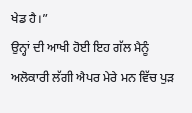ਖੇਡ ਹੈ।”
ਉਨ੍ਹਾਂ ਦੀ ਆਖੀ ਹੋਈ ਇਹ ਗੱਲ ਮੈਨੂੰ ਅਲੋਕਾਰੀ ਲੱਗੀ ਐਪਰ ਮੇਰੇ ਮਨ ਵਿੱਚ ਪੁੜ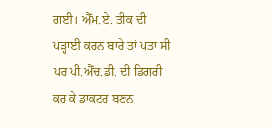ਗਈ। ਐੱਮ.ਏ. ਤੀਕ ਦੀ ਪੜ੍ਹਾਈ ਕਰਨ ਬਾਰੇ ਤਾਂ ਪਤਾ ਸੀ ਪਰ ਪੀ.ਐੱਚ.ਡੀ. ਦੀ ਡਿਗਰੀ ਕਰ ਕੇ ਡਾਕਟਰ ਬਣਨ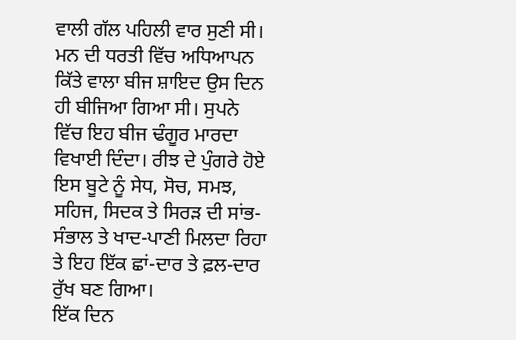ਵਾਲੀ ਗੱਲ ਪਹਿਲੀ ਵਾਰ ਸੁਣੀ ਸੀ। ਮਨ ਦੀ ਧਰਤੀ ਵਿੱਚ ਅਧਿਆਪਨ ਕਿੱਤੇ ਵਾਲਾ ਬੀਜ ਸ਼ਾਇਦ ਉਸ ਦਿਨ ਹੀ ਬੀਜਿਆ ਗਿਆ ਸੀ। ਸੁਪਨੇ ਵਿੱਚ ਇਹ ਬੀਜ ਢੰਗੂਰ ਮਾਰਦਾ ਵਿਖਾਈ ਦਿੰਦਾ। ਰੀਝ ਦੇ ਪੁੰਗਰੇ ਹੋਏ ਇਸ ਬੂਟੇ ਨੂੰ ਸੇਧ, ਸੋਚ, ਸਮਝ, ਸਹਿਜ, ਸਿਦਕ ਤੇ ਸਿਰੜ ਦੀ ਸਾਂਭ-ਸੰਭਾਲ ਤੇ ਖਾਦ-ਪਾਣੀ ਮਿਲਦਾ ਰਿਹਾ ਤੇ ਇਹ ਇੱਕ ਛਾਂ-ਦਾਰ ਤੇ ਫ਼ਲ-ਦਾਰ ਰੁੱਖ ਬਣ ਗਿਆ।
ਇੱਕ ਦਿਨ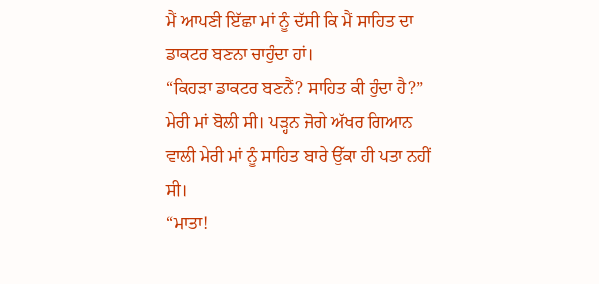ਮੈਂ ਆਪਣੀ ਇੱਛਾ ਮਾਂ ਨੂੰ ਦੱਸੀ ਕਿ ਮੈਂ ਸਾਹਿਤ ਦਾ ਡਾਕਟਰ ਬਣਨਾ ਚਾਹੁੰਦਾ ਹਾਂ।
“ਕਿਹੜਾ ਡਾਕਟਰ ਬਣਨੈਂ? ਸਾਹਿਤ ਕੀ ਹੁੰਦਾ ਹੈ?” ਮੇਰੀ ਮਾਂ ਬੋਲੀ ਸੀ। ਪੜ੍ਹਨ ਜੋਗੇ ਅੱਖਰ ਗਿਆਨ ਵਾਲੀ ਮੇਰੀ ਮਾਂ ਨੂੰ ਸਾਹਿਤ ਬਾਰੇ ਉੱਕਾ ਹੀ ਪਤਾ ਨਹੀਂ ਸੀ।
“ਮਾਤਾ!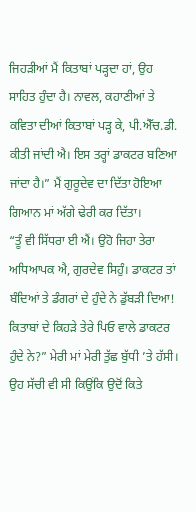ਜਿਹੜੀਆਂ ਮੈਂ ਕਿਤਾਬਾਂ ਪੜ੍ਹਦਾ ਹਾਂ, ਉਹ ਸਾਹਿਤ ਹੁੰਦਾ ਹੈ। ਨਾਵਲ, ਕਹਾਣੀਆਂ ਤੇ ਕਵਿਤਾ ਦੀਆਂ ਕਿਤਾਬਾਂ ਪੜ੍ਹ ਕੇ, ਪੀ.ਐੱਚ.ਡੀ. ਕੀਤੀ ਜਾਂਦੀ ਐ। ਇਸ ਤਰ੍ਹਾਂ ਡਾਕਟਰ ਬਣਿਆ ਜਾਂਦਾ ਹੈ।” ਮੈਂ ਗੁਰੂਦੇਵ ਦਾ ਦਿੱਤਾ ਹੋਇਆ ਗਿਆਨ ਮਾਂ ਅੱਗੇ ਢੇਰੀ ਕਰ ਦਿੱਤਾ।
“ਤੂੰ ਵੀ ਸਿੱਧਰਾ ਈ ਐਂ। ਉਹੋ ਜਿਹਾ ਤੇਰਾ ਅਧਿਆਪਕ ਐ, ਗੁਰਦੇਵ ਸਿਹੁੰ। ਡਾਕਟਰ ਤਾਂ ਬੰਦਿਆਂ ਤੇ ਡੰਗਰਾਂ ਦੇ ਹੁੰਦੇ ਨੇ ਡੁੱਬੜੀ ਦਿਆ! ਕਿਤਾਬਾਂ ਦੇ ਕਿਹੜੇ ਤੇਰੇ ਪਿਓ ਵਾਲੇ ਡਾਕਟਰ ਹੁੰਦੇ ਨੇ?” ਮੇਰੀ ਮਾਂ ਮੇਰੀ ਤੁੱਛ ਬੁੱਧੀ ’ਤੇ ਹੱਸੀ। ਉਹ ਸੱਚੀ ਵੀ ਸੀ ਕਿਉਂਕਿ ਉਦੋਂ ਕਿਤੇ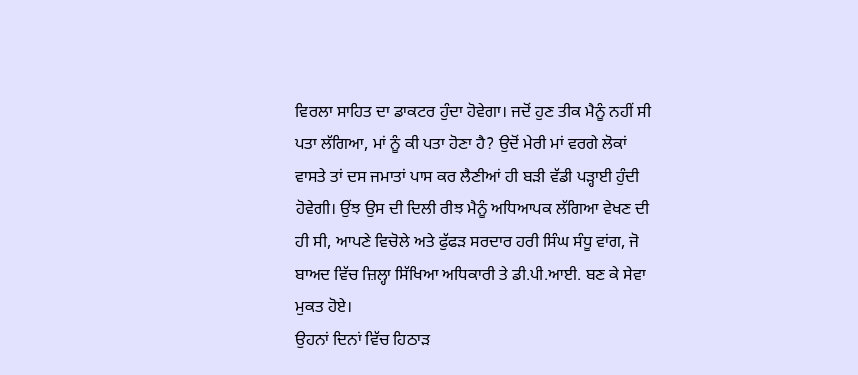ਵਿਰਲਾ ਸਾਹਿਤ ਦਾ ਡਾਕਟਰ ਹੁੰਦਾ ਹੋਵੇਗਾ। ਜਦੋਂ ਹੁਣ ਤੀਕ ਮੈਨੂੰ ਨਹੀਂ ਸੀ ਪਤਾ ਲੱਗਿਆ, ਮਾਂ ਨੂੰ ਕੀ ਪਤਾ ਹੋਣਾ ਹੈ? ਉਦੋਂ ਮੇਰੀ ਮਾਂ ਵਰਗੇ ਲੋਕਾਂ ਵਾਸਤੇ ਤਾਂ ਦਸ ਜਮਾਤਾਂ ਪਾਸ ਕਰ ਲੈਣੀਆਂ ਹੀ ਬੜੀ ਵੱਡੀ ਪੜ੍ਹਾਈ ਹੁੰਦੀ ਹੋਵੇਗੀ। ਉਂਝ ਉਸ ਦੀ ਦਿਲੀ ਰੀਝ ਮੈਨੂੰ ਅਧਿਆਪਕ ਲੱਗਿਆ ਵੇਖਣ ਦੀ ਹੀ ਸੀ, ਆਪਣੇ ਵਿਚੋਲੇ ਅਤੇ ਫੁੱਫੜ ਸਰਦਾਰ ਹਰੀ ਸਿੰਘ ਸੰਧੂ ਵਾਂਗ, ਜੋ ਬਾਅਦ ਵਿੱਚ ਜ਼ਿਲ੍ਹਾ ਸਿੱਖਿਆ ਅਧਿਕਾਰੀ ਤੇ ਡੀ.ਪੀ.ਆਈ. ਬਣ ਕੇ ਸੇਵਾ ਮੁਕਤ ਹੋਏ।
ਉਹਨਾਂ ਦਿਨਾਂ ਵਿੱਚ ਹਿਠਾੜ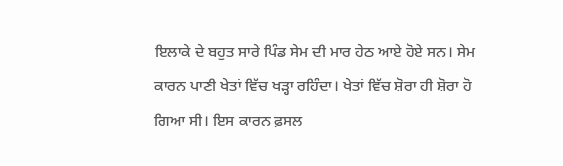ਇਲਾਕੇ ਦੇ ਬਹੁਤ ਸਾਰੇ ਪਿੰਡ ਸੇਮ ਦੀ ਮਾਰ ਹੇਠ ਆਏ ਹੋਏ ਸਨ। ਸੇਮ ਕਾਰਨ ਪਾਣੀ ਖੇਤਾਂ ਵਿੱਚ ਖੜ੍ਹਾ ਰਹਿੰਦਾ। ਖੇਤਾਂ ਵਿੱਚ ਸ਼ੋਰਾ ਹੀ ਸ਼ੋਰਾ ਹੋ ਗਿਆ ਸੀ। ਇਸ ਕਾਰਨ ਫ਼ਸਲ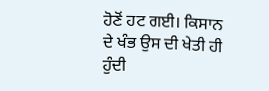ਹੋਣੋਂ ਹਟ ਗਈ। ਕਿਸਾਨ ਦੇ ਖੰਭ ਉਸ ਦੀ ਖੇਤੀ ਹੀ ਹੁੰਦੀ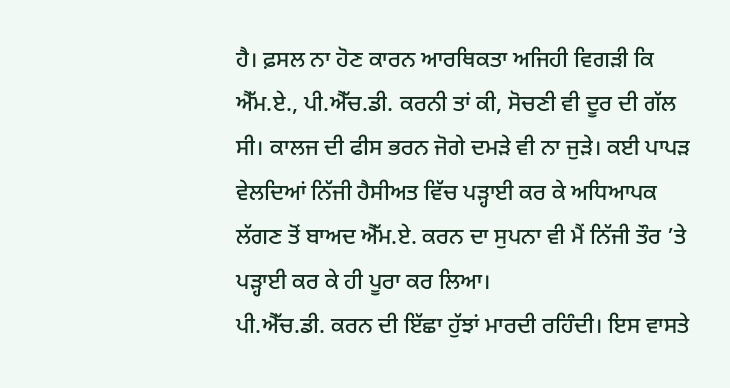ਹੈ। ਫ਼ਸਲ ਨਾ ਹੋਣ ਕਾਰਨ ਆਰਥਿਕਤਾ ਅਜਿਹੀ ਵਿਗੜੀ ਕਿ ਐੱਮ.ਏ., ਪੀ.ਐੱਚ.ਡੀ. ਕਰਨੀ ਤਾਂ ਕੀ, ਸੋਚਣੀ ਵੀ ਦੂਰ ਦੀ ਗੱਲ ਸੀ। ਕਾਲਜ ਦੀ ਫੀਸ ਭਰਨ ਜੋਗੇ ਦਮੜੇ ਵੀ ਨਾ ਜੁੜੇ। ਕਈ ਪਾਪੜ ਵੇਲਦਿਆਂ ਨਿੱਜੀ ਹੈਸੀਅਤ ਵਿੱਚ ਪੜ੍ਹਾਈ ਕਰ ਕੇ ਅਧਿਆਪਕ ਲੱਗਣ ਤੋਂ ਬਾਅਦ ਐੱਮ.ਏ. ਕਰਨ ਦਾ ਸੁਪਨਾ ਵੀ ਮੈਂ ਨਿੱਜੀ ਤੌਰ ’ਤੇ ਪੜ੍ਹਾਈ ਕਰ ਕੇ ਹੀ ਪੂਰਾ ਕਰ ਲਿਆ।
ਪੀ.ਐੱਚ.ਡੀ. ਕਰਨ ਦੀ ਇੱਛਾ ਹੁੱਝਾਂ ਮਾਰਦੀ ਰਹਿੰਦੀ। ਇਸ ਵਾਸਤੇ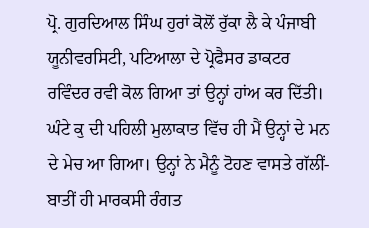ਪ੍ਰੋ. ਗੁਰਦਿਆਲ ਸਿੰਘ ਹੁਰਾਂ ਕੋਲੋਂ ਰੁੱਕਾ ਲੈ ਕੇ ਪੰਜਾਬੀ ਯੂਨੀਵਰਸਿਟੀ, ਪਟਿਆਲਾ ਦੇ ਪ੍ਰੋਫੈਸਰ ਡਾਕਟਰ ਰਵਿੰਦਰ ਰਵੀ ਕੋਲ ਗਿਆ ਤਾਂ ਉਨ੍ਹਾਂ ਹਾਂਅ ਕਰ ਦਿੱਤੀ। ਘੰਟੇ ਕੁ ਦੀ ਪਹਿਲੀ ਮੁਲਾਕਾਤ ਵਿੱਚ ਹੀ ਮੈਂ ਉਨ੍ਹਾਂ ਦੇ ਮਨ ਦੇ ਮੇਚ ਆ ਗਿਆ। ਉਨ੍ਹਾਂ ਨੇ ਮੈਨੂੰ ਟੋਹਣ ਵਾਸਤੇ ਗੱਲੀਂ-ਬਾਤੀਂ ਹੀ ਮਾਰਕਸੀ ਰੰਗਤ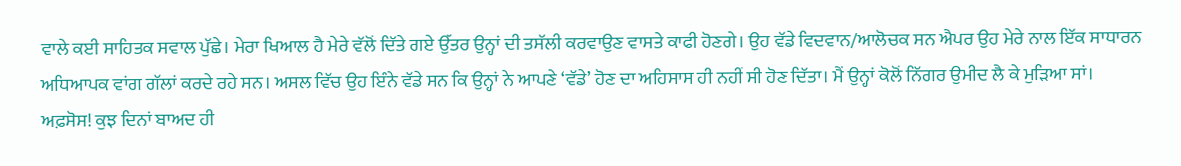ਵਾਲੇ ਕਈ ਸਾਹਿਤਕ ਸਵਾਲ ਪੁੱਛੇ। ਮੇਰਾ ਖਿਆਲ ਹੈ ਮੇਰੇ ਵੱਲੋਂ ਦਿੱਤੇ ਗਏ ਉੱਤਰ ਉਨ੍ਹਾਂ ਦੀ ਤਸੱਲੀ ਕਰਵਾਉਣ ਵਾਸਤੇ ਕਾਫੀ ਹੋਣਗੇ। ਉਹ ਵੱਡੇ ਵਿਦਵਾਨ/ਆਲੋਚਕ ਸਨ ਐਪਰ ਉਹ ਮੇਰੇ ਨਾਲ ਇੱਕ ਸਾਧਾਰਨ ਅਧਿਆਪਕ ਵਾਂਗ ਗੱਲਾਂ ਕਰਦੇ ਰਹੇ ਸਨ। ਅਸਲ ਵਿੱਚ ਉਹ ਇੰਨੇ ਵੱਡੇ ਸਨ ਕਿ ਉਨ੍ਹਾਂ ਨੇ ਆਪਣੇ ‘ਵੱਡੇ’ ਹੋਣ ਦਾ ਅਹਿਸਾਸ ਹੀ ਨਹੀਂ ਸੀ ਹੋਣ ਦਿੱਤਾ। ਮੈਂ ਉਨ੍ਹਾਂ ਕੋਲੋਂ ਨਿੱਗਰ ਉਮੀਦ ਲੈ ਕੇ ਮੁੜਿਆ ਸਾਂ।
ਅਫ਼ਸੋਸ! ਕੁਝ ਦਿਨਾਂ ਬਾਅਦ ਹੀ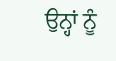ਉਨ੍ਹਾਂ ਨੂੰ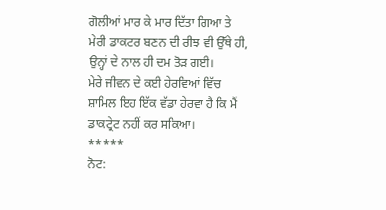ਗੋਲੀਆਂ ਮਾਰ ਕੇ ਮਾਰ ਦਿੱਤਾ ਗਿਆ ਤੇ ਮੇਰੀ ਡਾਕਟਰ ਬਣਨ ਦੀ ਰੀਝ ਵੀ ਉੱਥੇ ਹੀ, ਉਨ੍ਹਾਂ ਦੇ ਨਾਲ ਹੀ ਦਮ ਤੋੜ ਗਈ।
ਮੇਰੇ ਜੀਵਨ ਦੇ ਕਈ ਹੇਰਵਿਆਂ ਵਿੱਚ ਸ਼ਾਮਿਲ ਇਹ ਇੱਕ ਵੱਡਾ ਹੇਰਵਾ ਹੈ ਕਿ ਮੈਂ ਡਾਕਟ੍ਰੇਟ ਨਹੀਂ ਕਰ ਸਕਿਆ।
*****
ਨੋਟ: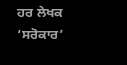ਹਰ ਲੇਖਕ ‘ਸਰੋਕਾਰ’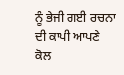ਨੂੰ ਭੇਜੀ ਗਈ ਰਚਨਾ ਦੀ ਕਾਪੀ ਆਪਣੇ ਕੋਲ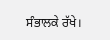ਸੰਭਾਲਕੇ ਰੱਖੇ।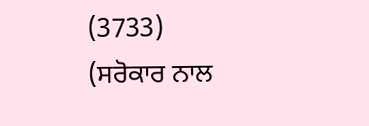(3733)
(ਸਰੋਕਾਰ ਨਾਲ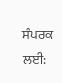ਸੰਪਰਕ ਲਈ: